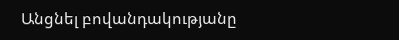Անցնել բովանդակությանը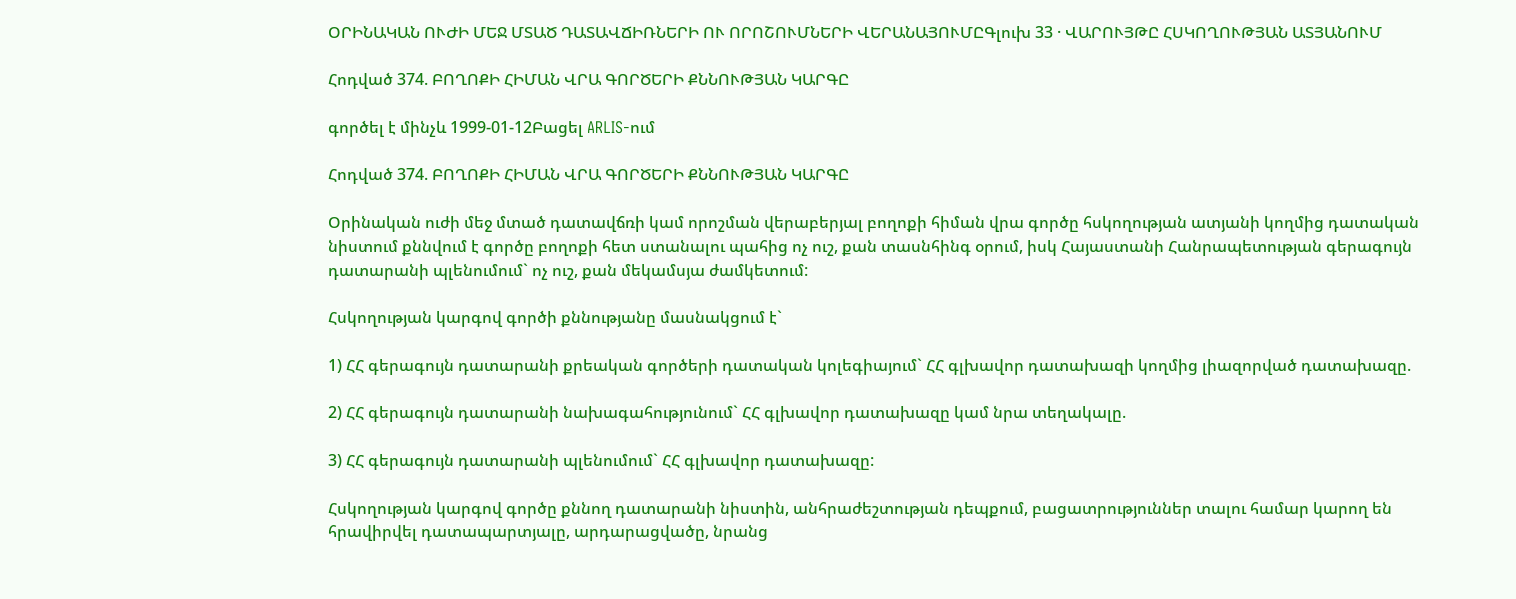ՕՐԻՆԱԿԱՆ ՈՒԺԻ ՄԵՋ ՄՏԱԾ ԴԱՏԱՎՃԻՌՆԵՐԻ ՈՒ ՈՐՈՇՈՒՄՆԵՐԻ ՎԵՐԱՆԱՅՈՒՄԸԳլուխ 33 · ՎԱՐՈՒՅԹԸ ՀՍԿՈՂՈՒԹՅԱՆ ԱՏՅԱՆՈՒՄ

Հոդված 374. ԲՈՂՈՔԻ ՀԻՄԱՆ ՎՐԱ ԳՈՐԾԵՐԻ ՔՆՆՈՒԹՅԱՆ ԿԱՐԳԸ

գործել է մինչև 1999-01-12Բացել ARLIS-ում

Հոդված 374. ԲՈՂՈՔԻ ՀԻՄԱՆ ՎՐԱ ԳՈՐԾԵՐԻ ՔՆՆՈՒԹՅԱՆ ԿԱՐԳԸ

Օրինական ուժի մեջ մտած դատավճռի կամ որոշման վերաբերյալ բողոքի հիման վրա գործը հսկողության ատյանի կողմից դատական նիստում քննվում է գործը բողոքի հետ ստանալու պահից ոչ ուշ, քան տասնհինգ օրում, իսկ Հայաստանի Հանրապետության գերագույն դատարանի պլենումում` ոչ ուշ, քան մեկամսյա ժամկետում:

Հսկողության կարգով գործի քննությանը մասնակցում է`

1) ՀՀ գերագույն դատարանի քրեական գործերի դատական կոլեգիայում` ՀՀ գլխավոր դատախազի կողմից լիազորված դատախազը.

2) ՀՀ գերագույն դատարանի նախագահությունում` ՀՀ գլխավոր դատախազը կամ նրա տեղակալը.

3) ՀՀ գերագույն դատարանի պլենումում` ՀՀ գլխավոր դատախազը:

Հսկողության կարգով գործը քննող դատարանի նիստին, անհրաժեշտության դեպքում, բացատրություններ տալու համար կարող են հրավիրվել դատապարտյալը, արդարացվածը, նրանց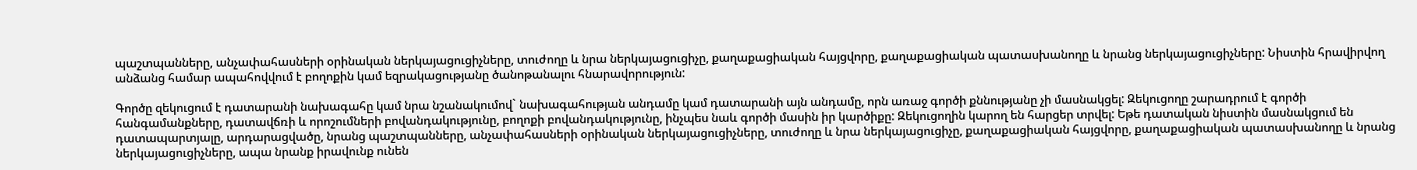պաշտպանները, անչափահասների օրինական ներկայացուցիչները, տուժողը և նրա ներկայացուցիչը, քաղաքացիական հայցվորը, քաղաքացիական պատասխանողը և նրանց ներկայացուցիչները: Նիստին հրավիրվող անձանց համար ապահովվում է բողոքին կամ եզրակացությանը ծանոթանալու հնարավորություն:

Գործը զեկուցում է դատարանի նախագահը կամ նրա նշանակումով` նախագահության անդամը կամ դատարանի այն անդամը, որն առաջ գործի քննությանը չի մասնակցել: Զեկուցողը շարադրում է գործի հանգամանքները, դատավճռի և որոշումների բովանդակությունը, բողոքի բովանդակությունը, ինչպես նաև գործի մասին իր կարծիքը: Զեկուցողին կարող են հարցեր տրվել: Եթե դատական նիստին մասնակցում են դատապարտյալը, արդարացվածը, նրանց պաշտպանները, անչափահասների օրինական ներկայացուցիչները, տուժողը և նրա ներկայացուցիչը, քաղաքացիական հայցվորը, քաղաքացիական պատասխանողը և նրանց ներկայացուցիչները, ապա նրանք իրավունք ունեն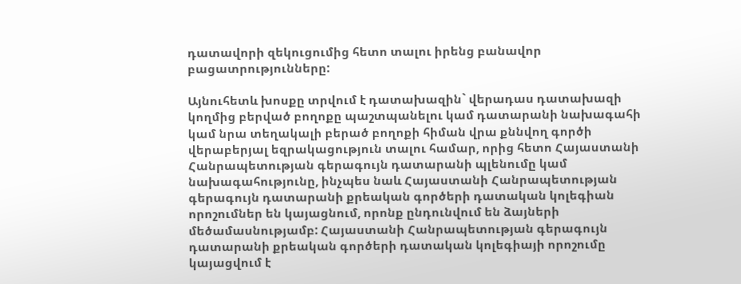դատավորի զեկուցումից հետո տալու իրենց բանավոր բացատրությունները:

Այնուհետև խոսքը տրվում է դատախազին` վերադաս դատախազի կողմից բերված բողոքը պաշտպանելու կամ դատարանի նախագահի կամ նրա տեղակալի բերած բողոքի հիման վրա քննվող գործի վերաբերյալ եզրակացություն տալու համար, որից հետո Հայաստանի Հանրապետության գերագույն դատարանի պլենումը կամ նախագահությունը, ինչպես նաև Հայաստանի Հանրապետության գերագույն դատարանի քրեական գործերի դատական կոլեգիան որոշումներ են կայացնում, որոնք ընդունվում են ձայների մեծամասնությամբ: Հայաստանի Հանրապետության գերագույն դատարանի քրեական գործերի դատական կոլեգիայի որոշումը կայացվում է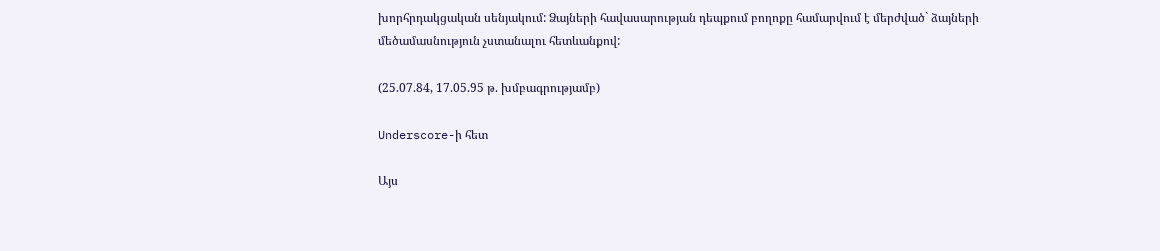խորհրդակցական սենյակում: Ձայների հավասարության դեպքում բողոքը համարվում է մերժված` ձայների մեծամասնություն չստանալու հետևանքով:

(25.07.84, 17.05.95 թ. խմբագրությամբ)

Underscore-ի հետ

Այս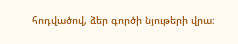հոդվածով, ձեր գործի նյութերի վրա։